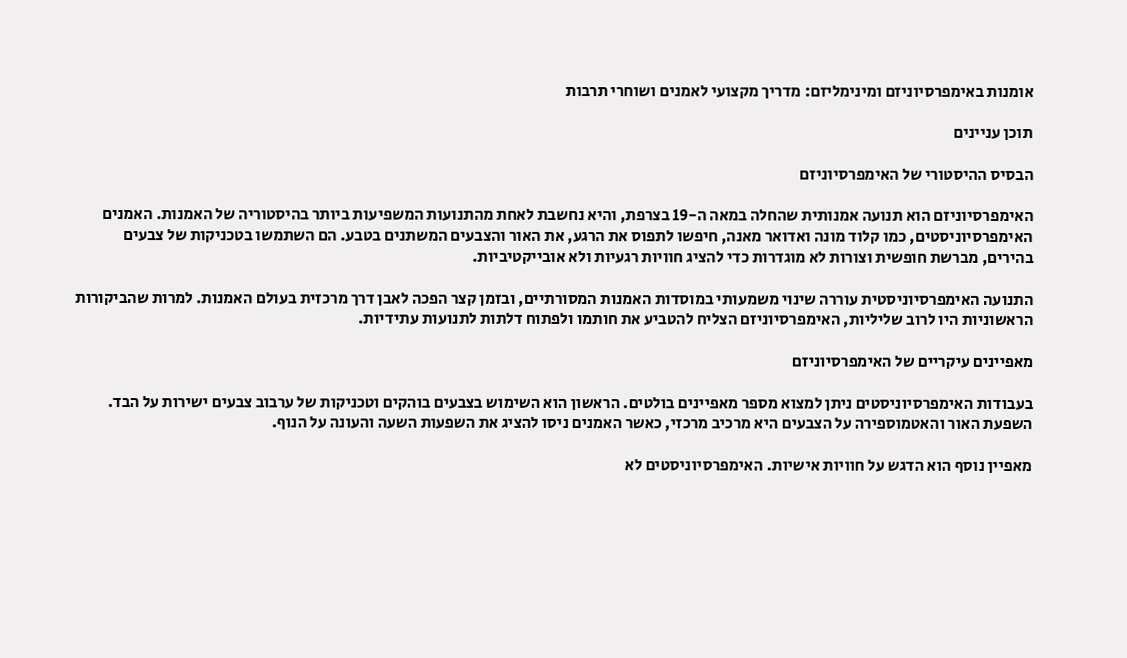אומנות באימפרסיוניזם ומינימליזם: מדריך מקצועי לאמנים ושוחרי תרבות

תוכן עניינים

הבסיס ההיסטורי של האימפרסיוניזם

האימפרסיוניזם הוא תנועה אמנותית שהחלה במאה ה-19 בצרפת, והיא נחשבת לאחת מהתנועות המשפיעות ביותר בהיסטוריה של האמנות. האמנים האימפרסיוניסטים, כמו קלוד מונה ואדואר מאנה, חיפשו לתפוס את הרגע, את האור והצבעים המשתנים בטבע. הם השתמשו בטכניקות של צבעים בהירים, מברשת חופשית וצורות לא מוגדרות כדי להציג חוויות רגעיות ולא אובייקטיביות.

התנועה האימפרסיוניסטית עוררה שינוי משמעותי במוסדות האמנות המסורתיים, ובזמן קצר הפכה לאבן דרך מרכזית בעולם האמנות. למרות שהביקורות הראשוניות היו לרוב שליליות, האימפרסיוניזם הצליח להטביע את חותמו ולפתוח דלתות לתנועות עתידיות.

מאפיינים עיקריים של האימפרסיוניזם

בעבודות האימפרסיוניסטים ניתן למצוא מספר מאפיינים בולטים. הראשון הוא השימוש בצבעים בוהקים וטכניקות של ערבוב צבעים ישירות על הבד. השפעת האור והאטמוספירה על הצבעים היא מרכיב מרכזי, כאשר האמנים ניסו להציג את השפעות השעה והעונה על הנוף.

מאפיין נוסף הוא הדגש על חוויות אישיות. האימפרסיוניסטים לא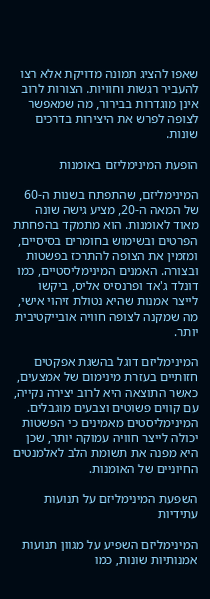שאפו להציג תמונה מדויקת אלא רצו להעביר רגשות וחוויות. הצורות לרוב אינן מוגדרות בבירור, מה שמאפשר לצופה לפרש את היצירות בדרכים שונות.

הופעת המינימליזם באומנות

המינימליזם, שהתפתח בשנות ה-60 של המאה ה-20, מציע גישה שונה מאוד לאומנות. הוא מתמקד בהפחתת הפרטים ובשימוש בחומרים בסיסיים, ומזמין את הצופה להתרכז בפשטות ובצורה. האמנים המינימליסטיים, כמו דונלד ג'אד ופרנסיס אליס, ביקשו לייצר אמנות שהיא נטולת זיהוי אישי, מה שמקנה לצופה חוויה אובייקטיבית יותר.

המינימליזם דוגל בהשגת אפקטים חזותיים בעזרת מינימום של אמצעים, כאשר התוצאה היא לרוב יצירה נקייה, עם קווים פשוטים וצבעים מוגבלים. המינימליסטים מאמינים כי הפשטות יכולה לייצר חוויה עמוקה יותר, שכן היא מפנה את תשומת הלב לאלמנטים החיוניים של האומנות.

השפעת המינימליזם על תנועות עתידיות

המינימליזם השפיע על מגוון תנועות אמנותיות שונות, כמו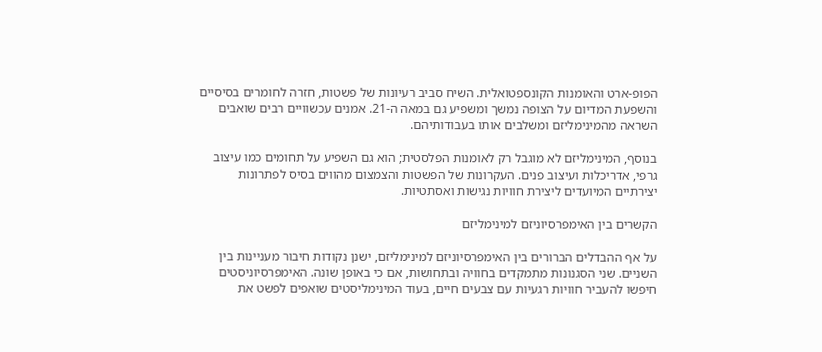הפופ-ארט והאומנות הקונספטואלית. השיח סביב רעיונות של פשטות, חזרה לחומרים בסיסיים והשפעת המדיום על הצופה נמשך ומשפיע גם במאה ה-21. אמנים עכשוויים רבים שואבים השראה מהמינימליזם ומשלבים אותו בעבודותיהם.

בנוסף, המינימליזם לא מוגבל רק לאומנות הפלסטית; הוא גם השפיע על תחומים כמו עיצוב גרפי, אדריכלות ועיצוב פנים. העקרונות של הפשטות והצמצום מהווים בסיס לפתרונות יצירתיים המיועדים ליצירת חוויות נגישות ואסתטיות.

הקשרים בין האימפרסיוניזם למינימליזם

על אף ההבדלים הברורים בין האימפרסיוניזם למינימליזם, ישנן נקודות חיבור מעניינות בין השניים. שני הסגנונות מתמקדים בחוויה ובתחושות, אם כי באופן שונה. האימפרסיוניסטים חיפשו להעביר חוויות רגעיות עם צבעים חיים, בעוד המינימליסטים שואפים לפשט את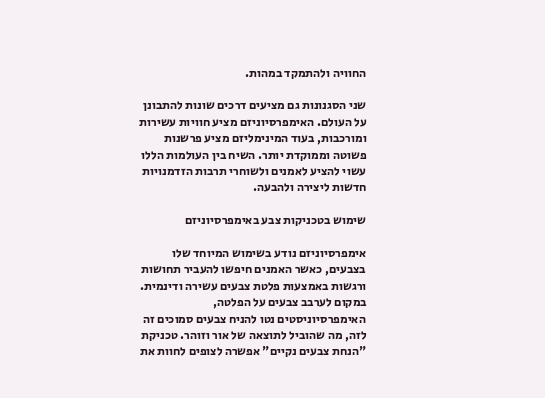החוויה ולהתמקד במהות.

שני הסגנונות גם מציעים דרכים שונות להתבונן על העולם. האימפרסיוניזם מציע חוויות עשירות ומורכבות, בעוד המינימליזם מציע פרשנות פשוטה וממוקדת יותר. השיח בין העולמות הללו עשוי להציע לאמנים ולשוחרי תרבות הזדמנויות חדשות ליצירה ולהבעה.

שימוש בטכניקות צבע באימפרסיוניזם

אימפרסיוניזם נודע בשימוש המיוחד שלו בצבעים, כאשר האמנים חיפשו להעביר תחושות ורגשות באמצעות פלטת צבעים עשירה ודינמית. במקום לערבב צבעים על הפלטה, האימפרסיוניסטים נטו להניח צבעים סמוכים זה לזה, מה שהוביל לתוצאה של אור וזוהר. טכניקת "הנחת צבעים נקיים" אפשרה לצופים לחוות את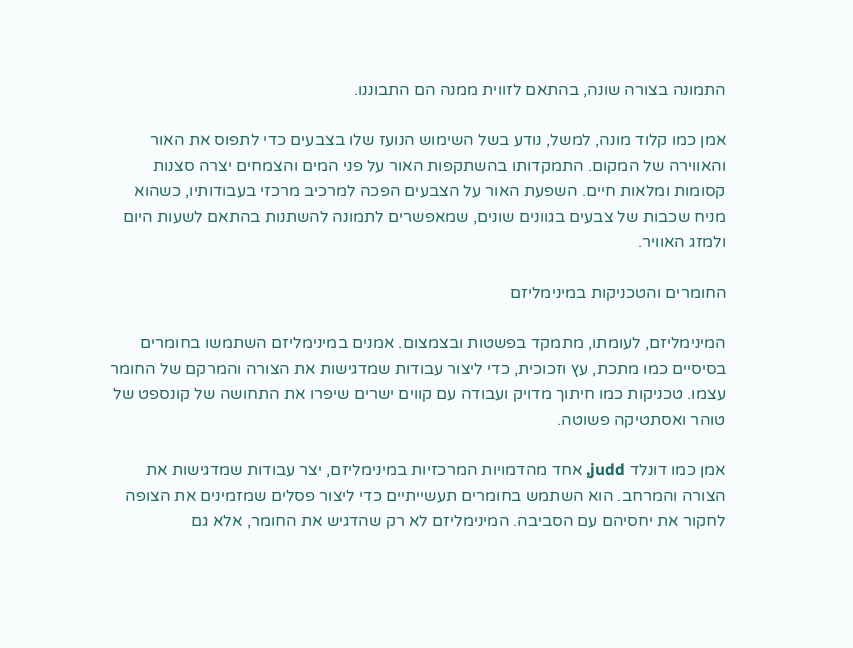התמונה בצורה שונה, בהתאם לזווית ממנה הם התבוננו.

אמן כמו קלוד מונה, למשל, נודע בשל השימוש הנועז שלו בצבעים כדי לתפוס את האור והאווירה של המקום. התמקדותו בהשתקפות האור על פני המים והצמחים יצרה סצנות קסומות ומלאות חיים. השפעת האור על הצבעים הפכה למרכיב מרכזי בעבודותיו, כשהוא מניח שכבות של צבעים בגוונים שונים, שמאפשרים לתמונה להשתנות בהתאם לשעות היום ולמזג האוויר.

החומרים והטכניקות במינימליזם

המינימליזם, לעומתו, מתמקד בפשטות ובצמצום. אמנים במינימליזם השתמשו בחומרים בסיסיים כמו מתכת, עץ וזכוכית, כדי ליצור עבודות שמדגישות את הצורה והמרקם של החומר עצמו. טכניקות כמו חיתוך מדויק ועבודה עם קווים ישרים שיפרו את התחושה של קונספט של טוהר ואסתטיקה פשוטה.

אמן כמו דונלד judd, אחד מהדמויות המרכזיות במינימליזם, יצר עבודות שמדגישות את הצורה והמרחב. הוא השתמש בחומרים תעשייתיים כדי ליצור פסלים שמזמינים את הצופה לחקור את יחסיהם עם הסביבה. המינימליזם לא רק שהדגיש את החומר, אלא גם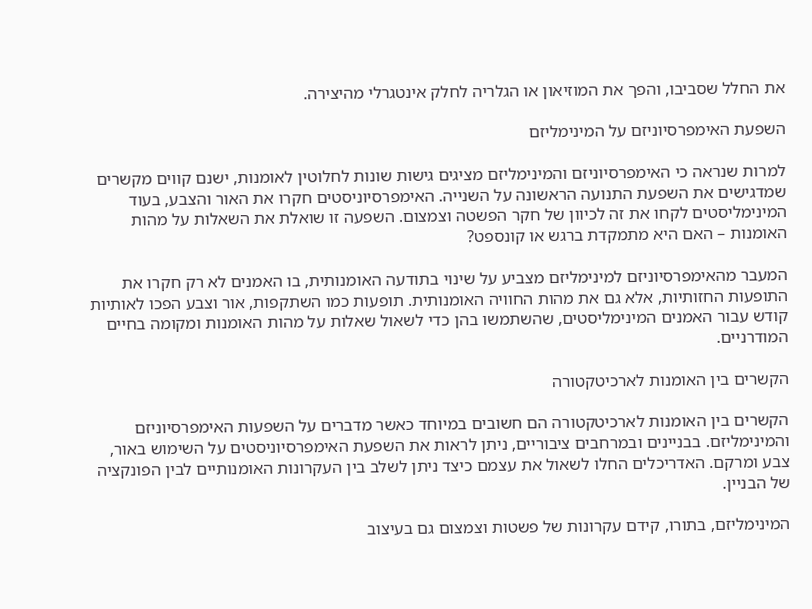את החלל שסביבו, והפך את המוזיאון או הגלריה לחלק אינטגרלי מהיצירה.

השפעת האימפרסיוניזם על המינימליזם

למרות שנראה כי האימפרסיוניזם והמינימליזם מציגים גישות שונות לחלוטין לאומנות, ישנם קווים מקשרים שמדגישים את השפעת התנועה הראשונה על השנייה. האימפרסיוניסטים חקרו את האור והצבע, בעוד המינימליסטים לקחו את זה לכיוון של חקר הפשטה וצמצום. השפעה זו שואלת את השאלות על מהות האומנות – האם היא מתמקדת ברגש או קונספט?

המעבר מהאימפרסיוניזם למינימליזם מצביע על שינוי בתודעה האומנותית, בו האמנים לא רק חקרו את התופעות החזותיות, אלא גם את מהות החוויה האומנותית. תופעות כמו השתקפות, אור וצבע הפכו לאותיות קודש עבור האמנים המינימליסטים, שהשתמשו בהן כדי לשאול שאלות על מהות האומנות ומקומה בחיים המודרניים.

הקשרים בין האומנות לארכיטקטורה

הקשרים בין האומנות לארכיטקטורה הם חשובים במיוחד כאשר מדברים על השפעות האימפרסיוניזם והמינימליזם. בבניינים ובמרחבים ציבוריים, ניתן לראות את השפעת האימפרסיוניסטים על השימוש באור, צבע ומרקם. האדריכלים החלו לשאול את עצמם כיצד ניתן לשלב בין העקרונות האומנותיים לבין הפונקציה של הבניין.

המינימליזם, בתורו, קידם עקרונות של פשטות וצמצום גם בעיצוב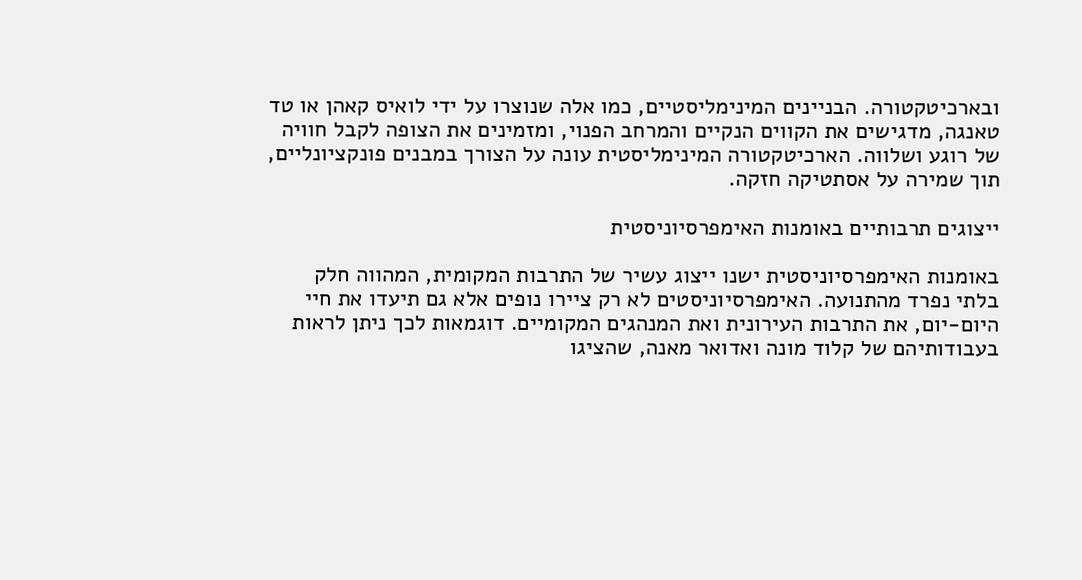ובארכיטקטורה. הבניינים המינימליסטיים, כמו אלה שנוצרו על ידי לואיס קאהן או טד טאנגה, מדגישים את הקווים הנקיים והמרחב הפנוי, ומזמינים את הצופה לקבל חוויה של רוגע ושלווה. הארכיטקטורה המינימליסטית עונה על הצורך במבנים פונקציונליים, תוך שמירה על אסתטיקה חזקה.

ייצוגים תרבותיים באומנות האימפרסיוניסטית

באומנות האימפרסיוניסטית ישנו ייצוג עשיר של התרבות המקומית, המהווה חלק בלתי נפרד מהתנועה. האימפרסיוניסטים לא רק ציירו נופים אלא גם תיעדו את חיי היום-יום, את התרבות העירונית ואת המנהגים המקומיים. דוגמאות לכך ניתן לראות בעבודותיהם של קלוד מונה ואדואר מאנה, שהציגו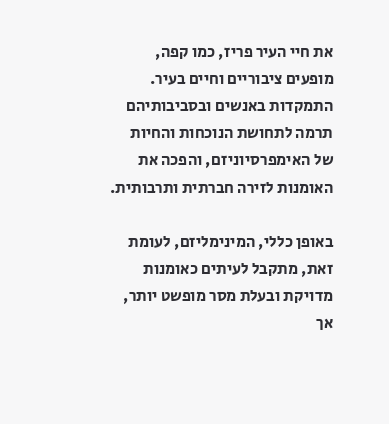את חיי העיר פריז, כמו קפה, מופעים ציבוריים וחיים בעיר. התמקדות באנשים ובסביבותיהם תרמה לתחושת הנוכחות והחיות של האימפרסיוניזם, והפכה את האומנות לזירה חברתית ותרבותית.

באופן כללי, המינימליזם, לעומת זאת, מתקבל לעיתים כאומנות מדויקת ובעלת מסר מופשט יותר, אך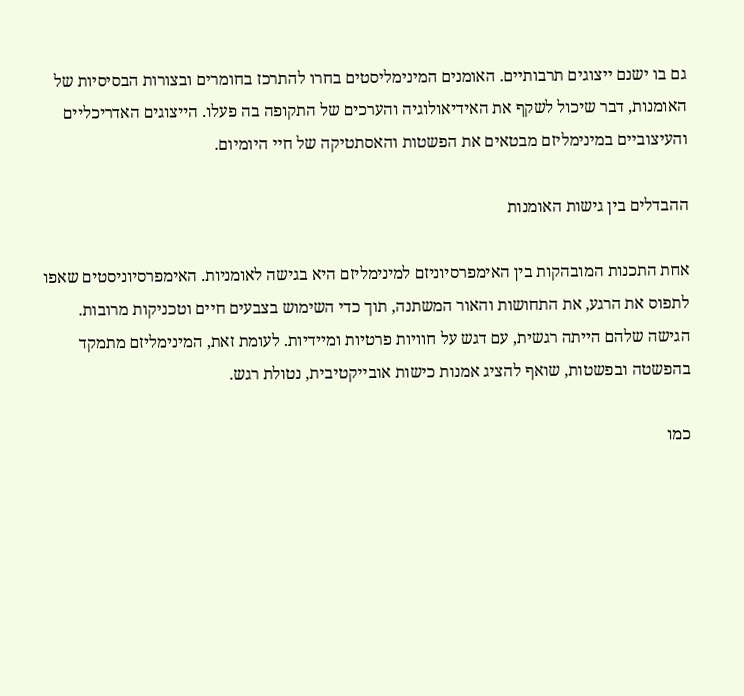גם בו ישנם ייצוגים תרבותיים. האומנים המינימליסטים בחרו להתרכז בחומרים ובצורות הבסיסיות של האומנות, דבר שיכול לשקף את האידיאולוגיה והערכים של התקופה בה פעלו. הייצוגים האדריכליים והעיצוביים במינימליזם מבטאים את הפשטות והאסתטיקה של חיי היומיום.

ההבדלים בין גישות האומנות

אחת התכנות המובהקות בין האימפרסיוניזם למינימליזם היא בגישה לאומניות. האימפרסיוניסטים שאפו לתפוס את הרגע, את התחושות והאור המשתנה, תוך כדי השימוש בצבעים חיים וטכניקות מרובות. הגישה שלהם הייתה רגשית, עם דגש על חוויות פרטיות ומיידיות. לעומת זאת, המינימליזם מתמקד בהפשטה ובפשטות, שואף להציג אמנות כישות אובייקטיבית, נטולת רגש.

כמו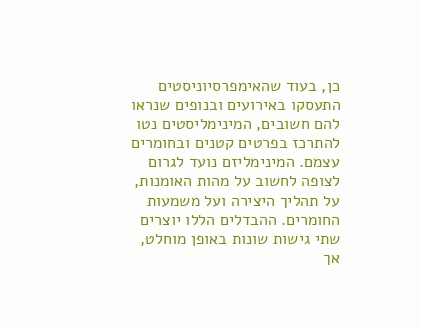כן, בעוד שהאימפרסיוניסטים התעסקו באירועים ובנופים שנראו להם חשובים, המינימליסטים נטו להתרכז בפרטים קטנים ובחומרים עצמם. המינימליזם נועד לגרום לצופה לחשוב על מהות האומנות, על תהליך היצירה ועל משמעות החומרים. ההבדלים הללו יוצרים שתי גישות שונות באופן מוחלט, אך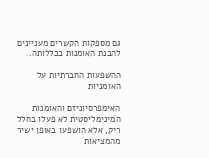גם מספקות הקשרים מעניינים להבנת האומנות בכללותה.

ההשפעות החברתיות על האומניות

האימפרסיוניזם והאומנות המינימליסטית לא פעלו בחלל ריק, אלא הושפעו באופן ישיר מהמציאות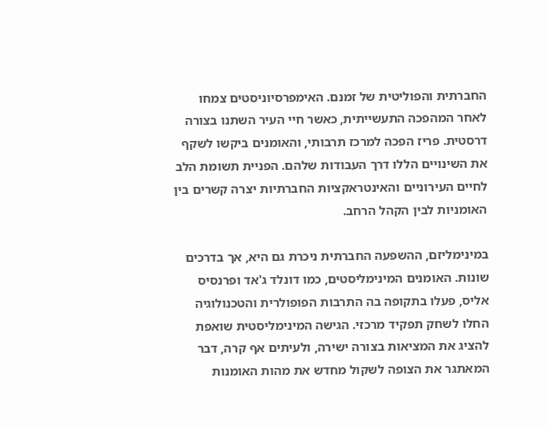החברתית והפוליטית של זמנם. האימפרסיוניסטים צמחו לאחר המהפכה התעשייתית, כאשר חיי העיר השתנו בצורה דרסטית. פריז הפכה למרכז תרבותי, והאומנים ביקשו לשקף את השינויים הללו דרך העבודות שלהם. הפניית תשומת הלב לחיים העירוניים והאינטראקציות החברתיות יצרה קשרים בין האומניות לבין הקהל הרחב.

במינימליזם, ההשפעה החברתית ניכרת גם היא, אך בדרכים שונות. האומנים המינימליסטים, כמו דונלד ג'אד ופרנסיס אליס, פעלו בתקופה בה התרבות הפופולרית והטכנולוגיה החלו לשחק תפקיד מרכזי. הגישה המינימליסטית שואפת להציג את המציאות בצורה ישירה, ולעיתים אף קרה, דבר המאתגר את הצופה לשקול מחדש את מהות האומנות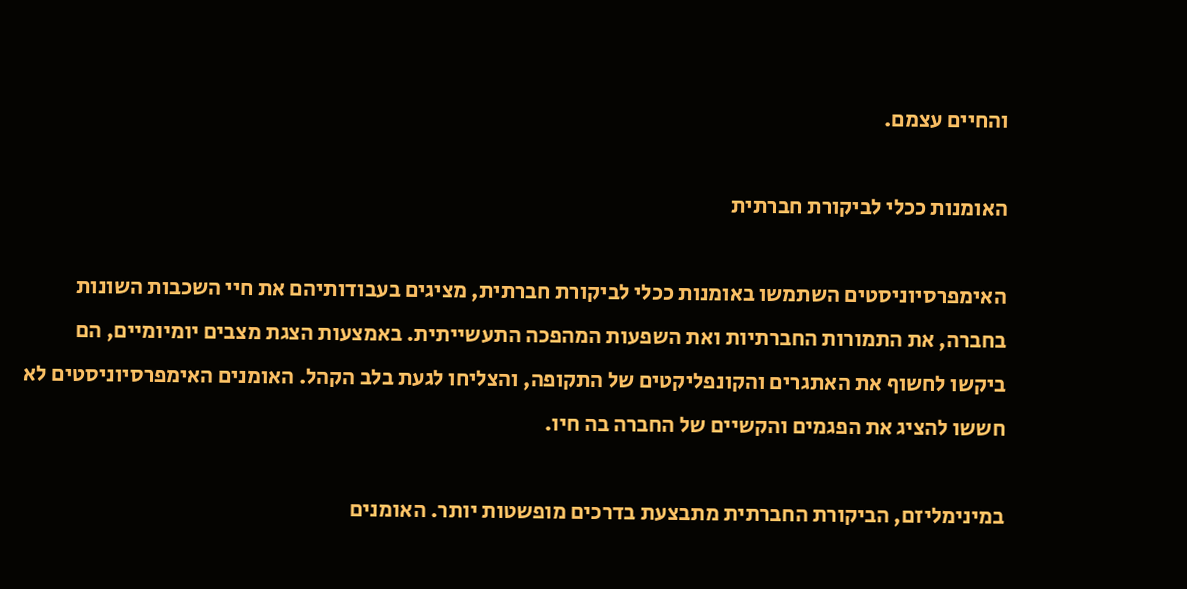והחיים עצמם.

האומנות ככלי לביקורת חברתית

האימפרסיוניסטים השתמשו באומנות ככלי לביקורת חברתית, מציגים בעבודותיהם את חיי השכבות השונות בחברה, את התמורות החברתיות ואת השפעות המהפכה התעשייתית. באמצעות הצגת מצבים יומיומיים, הם ביקשו לחשוף את האתגרים והקונפליקטים של התקופה, והצליחו לגעת בלב הקהל. האומנים האימפרסיוניסטים לא חששו להציג את הפגמים והקשיים של החברה בה חיו.

במינימליזם, הביקורת החברתית מתבצעת בדרכים מופשטות יותר. האומנים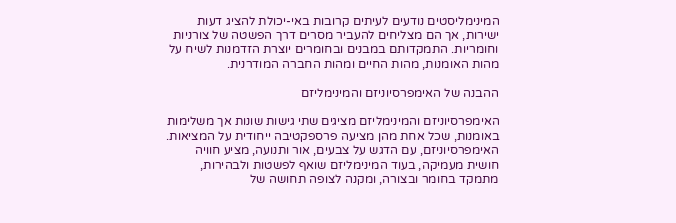המינימליסטים נודעים לעיתים קרובות באי-יכולת להציג דעות ישירות, אך הם מצליחים להעביר מסרים דרך הפשטה של צורניות וחומריות. התמקדותם במבנים ובחומרים יוצרת הזדמנות לשיח על מהות האומנות, מהות החיים ומהות החברה המודרנית.

ההבנה של האימפרסיוניזם והמינימליזם

האימפרסיוניזם והמינימליזם מציגים שתי גישות שונות אך משלימות באומנות, שכל אחת מהן מציעה פרספקטיבה ייחודית על המציאות. האימפרסיוניזם, עם הדגש על צבעים, אור ותנועה, מציע חוויה חושית מעמיקה, בעוד המינימליזם שואף לפשטות ולבהירות, מתמקד בחומר ובצורה, ומקנה לצופה תחושה של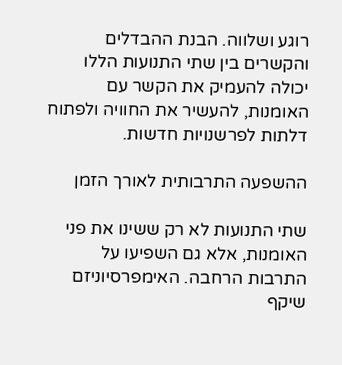רוגע ושלווה. הבנת ההבדלים והקשרים בין שתי התנועות הללו יכולה להעמיק את הקשר עם האומנות, להעשיר את החוויה ולפתוח דלתות לפרשנויות חדשות.

ההשפעה התרבותית לאורך הזמן

שתי התנועות לא רק ששינו את פני האומנות, אלא גם השפיעו על התרבות הרחבה. האימפרסיוניזם שיקף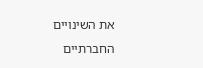את השינויים החברתיים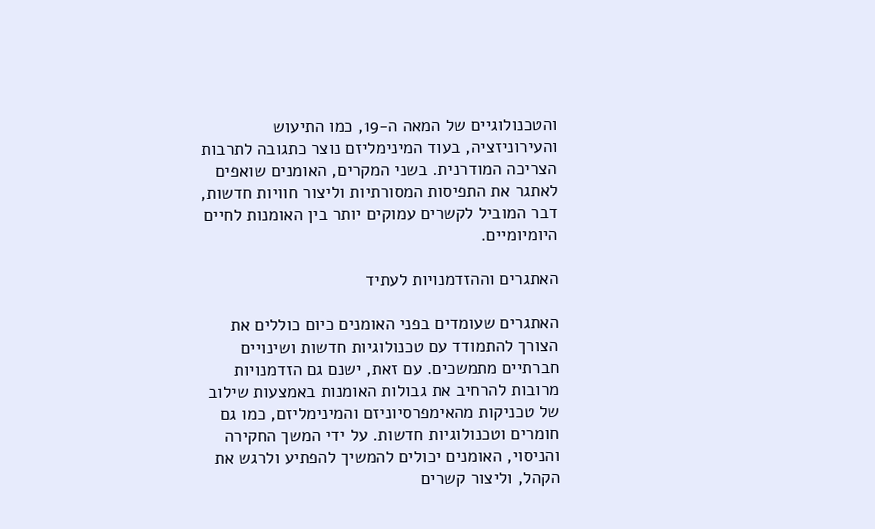והטכנולוגיים של המאה ה-19, כמו התיעוש והעירוניזציה, בעוד המינימליזם נוצר כתגובה לתרבות הצריכה המודרנית. בשני המקרים, האומנים שואפים לאתגר את התפיסות המסורתיות וליצור חוויות חדשות, דבר המוביל לקשרים עמוקים יותר בין האומנות לחיים היומיומיים.

האתגרים וההזדמנויות לעתיד

האתגרים שעומדים בפני האומנים כיום כוללים את הצורך להתמודד עם טכנולוגיות חדשות ושינויים חברתיים מתמשכים. עם זאת, ישנם גם הזדמנויות מרובות להרחיב את גבולות האומנות באמצעות שילוב של טכניקות מהאימפרסיוניזם והמינימליזם, כמו גם חומרים וטכנולוגיות חדשות. על ידי המשך החקירה והניסוי, האומנים יכולים להמשיך להפתיע ולרגש את הקהל, וליצור קשרים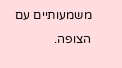משמעותיים עם הצופה.